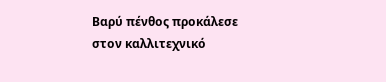Βαρύ πένθος προκάλεσε στον καλλιτεχνικό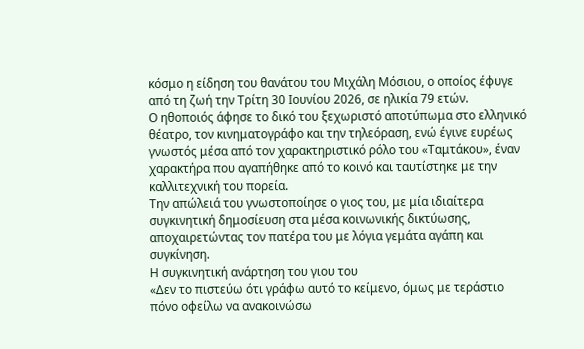κόσμο η είδηση του θανάτου του Μιχάλη Μόσιου, ο οποίος έφυγε από τη ζωή την Τρίτη 30 Ιουνίου 2026, σε ηλικία 79 ετών.
Ο ηθοποιός άφησε το δικό του ξεχωριστό αποτύπωμα στο ελληνικό θέατρο, τον κινηματογράφο και την τηλεόραση, ενώ έγινε ευρέως γνωστός μέσα από τον χαρακτηριστικό ρόλο του «Ταμτάκου», έναν χαρακτήρα που αγαπήθηκε από το κοινό και ταυτίστηκε με την καλλιτεχνική του πορεία.
Την απώλειά του γνωστοποίησε ο γιος του, με μία ιδιαίτερα συγκινητική δημοσίευση στα μέσα κοινωνικής δικτύωσης, αποχαιρετώντας τον πατέρα του με λόγια γεμάτα αγάπη και συγκίνηση.
Η συγκινητική ανάρτηση του γιου του
«Δεν το πιστεύω ότι γράφω αυτό το κείμενο, όμως με τεράστιο πόνο οφείλω να ανακοινώσω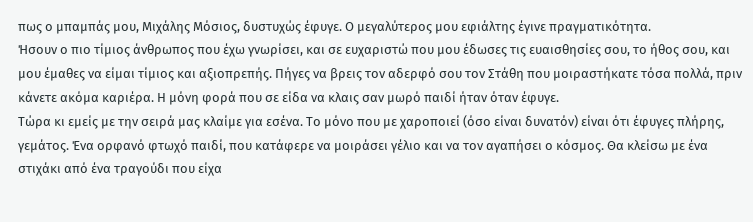πως ο μπαμπάς μου, Μιχάλης Μόσιος, δυστυχώς έφυγε. Ο μεγαλύτερος μου εφιάλτης έγινε πραγματικότητα.
Ήσουν ο πιο τίμιος άνθρωπος που έχω γνωρίσει, και σε ευχαριστώ που μου έδωσες τις ευαισθησίες σου, το ήθος σου, και μου έμαθες να είμαι τίμιος και αξιοπρεπής. Πήγες να βρεις τον αδερφό σου τον Στάθη που μοιραστήκατε τόσα πολλά, πριν κάνετε ακόμα καριέρα. Η μόνη φορά που σε είδα να κλαις σαν μωρό παιδί ήταν όταν έφυγε.
Τώρα κι εμείς με την σειρά μας κλαίμε για εσένα. Το μόνο που με χαροποιεί (όσο είναι δυνατόν) είναι ότι έφυγες πλήρης, γεμάτος. Ένα ορφανό φτωχό παιδί, που κατάφερε να μοιράσει γέλιο και να τον αγαπήσει ο κόσμος. Θα κλείσω με ένα στιχάκι από ένα τραγούδι που είχα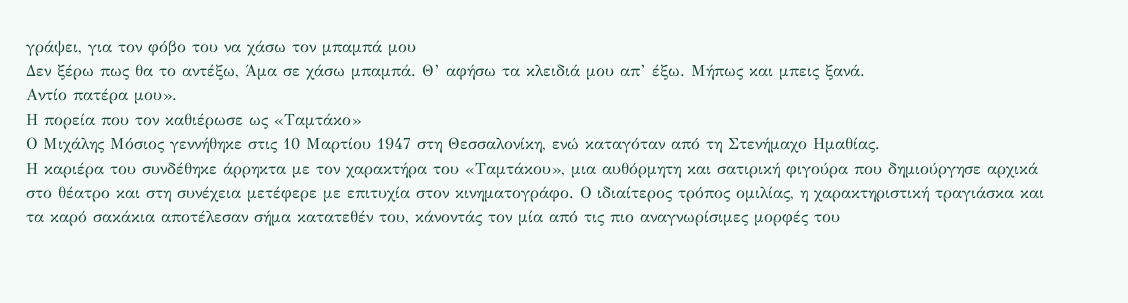γράψει, για τον φόβο του να χάσω τον μπαμπά μου
Δεν ξέρω πως θα το αντέξω, Άμα σε χάσω μπαμπά. Θ’ αφήσω τα κλειδιά μου απ’ έξω. Μήπως και μπεις ξανά.
Αντίο πατέρα μου».
Η πορεία που τον καθιέρωσε ως «Ταμτάκο»
Ο Μιχάλης Μόσιος γεννήθηκε στις 10 Μαρτίου 1947 στη Θεσσαλονίκη, ενώ καταγόταν από τη Στενήμαχο Ημαθίας.
Η καριέρα του συνδέθηκε άρρηκτα με τον χαρακτήρα του «Ταμτάκου», μια αυθόρμητη και σατιρική φιγούρα που δημιούργησε αρχικά στο θέατρο και στη συνέχεια μετέφερε με επιτυχία στον κινηματογράφο. Ο ιδιαίτερος τρόπος ομιλίας, η χαρακτηριστική τραγιάσκα και τα καρό σακάκια αποτέλεσαν σήμα κατατεθέν του, κάνοντάς τον μία από τις πιο αναγνωρίσιμες μορφές του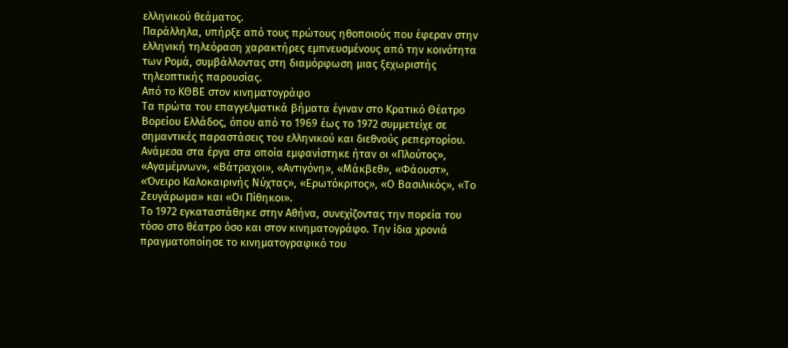ελληνικού θεάματος.
Παράλληλα, υπήρξε από τους πρώτους ηθοποιούς που έφεραν στην ελληνική τηλεόραση χαρακτήρες εμπνευσμένους από την κοινότητα των Ρομά, συμβάλλοντας στη διαμόρφωση μιας ξεχωριστής τηλεοπτικής παρουσίας.
Από το ΚΘΒΕ στον κινηματογράφο
Τα πρώτα του επαγγελματικά βήματα έγιναν στο Κρατικό Θέατρο Βορείου Ελλάδος, όπου από το 1969 έως το 1972 συμμετείχε σε σημαντικές παραστάσεις του ελληνικού και διεθνούς ρεπερτορίου. Ανάμεσα στα έργα στα οποία εμφανίστηκε ήταν οι «Πλούτος», «Αγαμέμνων», «Βάτραχοι», «Αντιγόνη», «Μάκβεθ», «Φάουστ», «Όνειρο Καλοκαιρινής Νύχτας», «Ερωτόκριτος», «Ο Βασιλικός», «Το Ζευγάρωμα» και «Οι Πίθηκοι».
Το 1972 εγκαταστάθηκε στην Αθήνα, συνεχίζοντας την πορεία του τόσο στο θέατρο όσο και στον κινηματογράφο. Την ίδια χρονιά πραγματοποίησε το κινηματογραφικό του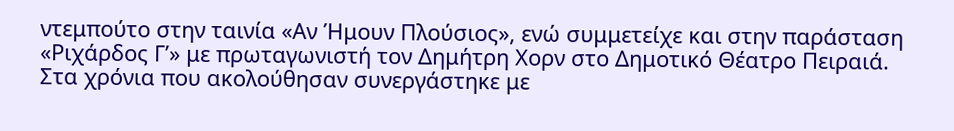ντεμπούτο στην ταινία «Αν Ήμουν Πλούσιος», ενώ συμμετείχε και στην παράσταση «Ριχάρδος Γ’» με πρωταγωνιστή τον Δημήτρη Χορν στο Δημοτικό Θέατρο Πειραιά.
Στα χρόνια που ακολούθησαν συνεργάστηκε με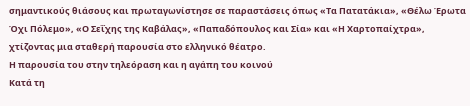σημαντικούς θιάσους και πρωταγωνίστησε σε παραστάσεις όπως «Τα Πατατάκια», «Θέλω Έρωτα Όχι Πόλεμο», «Ο Σεΐχης της Καβάλας», «Παπαδόπουλος και Σία» και «Η Χαρτοπαίχτρα», χτίζοντας μια σταθερή παρουσία στο ελληνικό θέατρο.
Η παρουσία του στην τηλεόραση και η αγάπη του κοινού
Κατά τη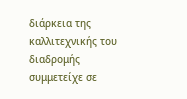διάρκεια της καλλιτεχνικής του διαδρομής συμμετείχε σε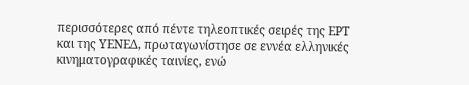περισσότερες από πέντε τηλεοπτικές σειρές της ΕΡΤ και της ΥΕΝΕΔ, πρωταγωνίστησε σε εννέα ελληνικές κινηματογραφικές ταινίες, ενώ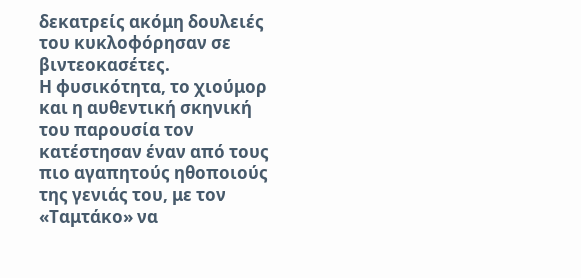δεκατρείς ακόμη δουλειές του κυκλοφόρησαν σε βιντεοκασέτες.
Η φυσικότητα, το χιούμορ και η αυθεντική σκηνική του παρουσία τον κατέστησαν έναν από τους πιο αγαπητούς ηθοποιούς της γενιάς του, με τον «Ταμτάκο» να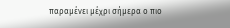παραμένει μέχρι σήμερα ο πιο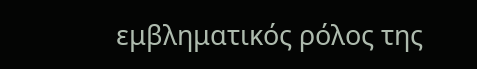εμβληματικός ρόλος της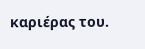καριέρας του.